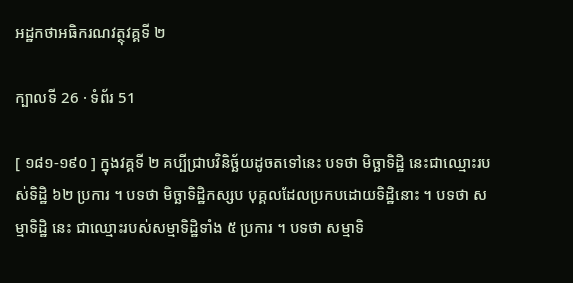អដ្ឋកថាអធិករណវត្ថុវគ្គទី ២

ក្បាលទី 26 · ទំព័រ 51

[ ១៨១-១៩០ ] ក្នុងវគ្គទី ២ គប្បីជ្រាបវិនិច្ឆ័យដូចតទៅនេះ បទថា មិច្ឆាទិដ្ឋិ នេះជាឈ្មោះរបស់ទិដ្ឋិ ៦២ ប្រការ ។ បទថា មិច្ឆាទិដ្ឋិកស្សប បុគ្គលដែលប្រកបដោយទិដ្ឋិនោះ ។ បទថា សម្មាទិដ្ឋិ នេះ ជាឈ្មោះរបស់សម្មាទិដ្ឋិទាំង ៥ ប្រការ ។ បទថា សម្មាទិ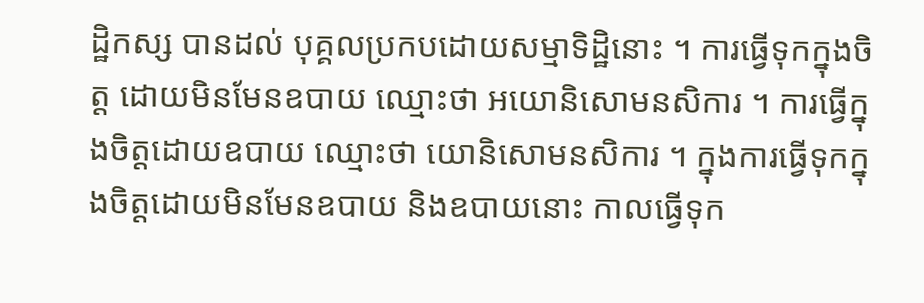ដ្ឋិកស្ស បានដល់ បុគ្គលប្រកបដោយសម្មាទិដ្ឋិនោះ ។ ការធ្វើទុកក្នុងចិត្ត ដោយមិនមែនឧបាយ ឈ្មោះថា អយោនិសោមនសិការ ។ ការធ្វើក្នុងចិត្តដោយឧបាយ ឈ្មោះថា យោនិសោមនសិការ ។ ក្នុងការធ្វើទុកក្នុងចិត្តដោយមិនមែនឧបាយ និងឧបាយនោះ កាលធ្វើទុក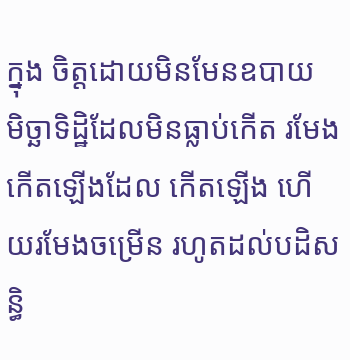ក្នុង ចិត្តដោយមិនមែនឧបាយ មិច្ឆាទិដ្ឋិដែលមិនធ្លាប់កើត រមែងកើតឡើងដែល កើតឡើង ហើយរមែងចម្រើន រហូតដល់បដិសន្ធិ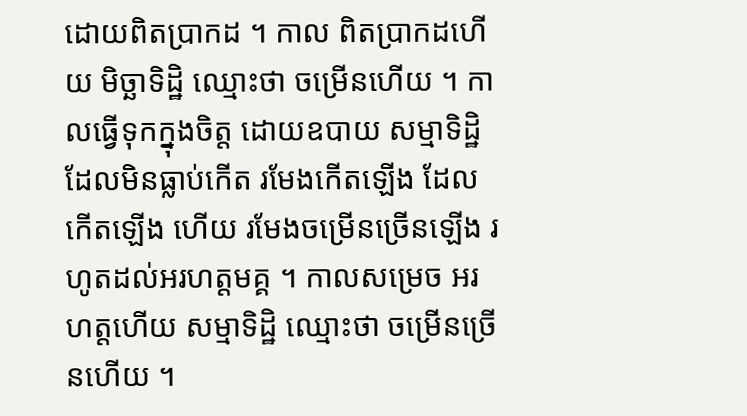ដោយពិតប្រាកដ ។ កាល ពិតប្រាកដហើយ មិច្ឆាទិដ្ឋិ ឈ្មោះថា ចម្រើនហើយ ។ កាលធ្វើទុកក្នុងចិត្ត ដោយឧបាយ សម្មាទិដ្ឋិដែលមិនធ្លាប់កើត រមែងកើតឡើង ដែលកើតឡើង ហើយ រមែងចម្រើនច្រើនឡើង រហូតដល់អរហត្តមគ្គ ។ កាលសម្រេច អរហត្តហើយ សម្មាទិដ្ឋិ ឈ្មោះថា ចម្រើនច្រើនហើយ ។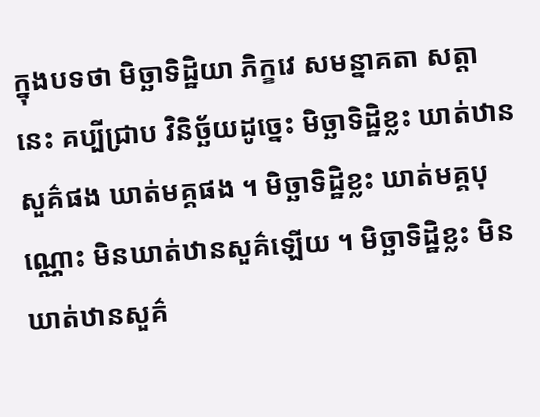ក្នុងបទថា មិច្ឆាទិដ្ឋិយា ភិក្ខវេ សមន្នាគតា សត្តា នេះ គប្បីជ្រាប វិនិច្ឆ័យដូច្នេះ មិច្ឆាទិដ្ឋិខ្លះ ឃាត់ឋានសួគ៌ផង ឃាត់មគ្គផង ។ មិច្ឆាទិដ្ឋិខ្លះ ឃាត់មគ្គបុណ្ណោះ មិនឃាត់ឋានសួគ៌ឡើយ ។ មិច្ឆាទិដ្ឋិខ្លះ មិនឃាត់ឋានសួគ៌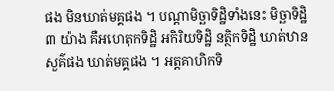ផង មិនឃាត់មគ្គផង ។ បណ្តាមិច្ឆាទិដ្ឋិទាំងនេះ មិច្ឆាទិដ្ឋិ ៣ យ៉ាង គឺអហេតុកទិដ្ឋិ អកិរិយទិដ្ឋិ នត្ថិកទិដ្ឋិ ឃាត់ឋានសួគ៌ផង ឃាត់មគ្គផង ។ អត្តគាហិកទិ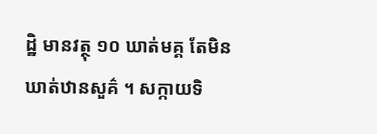ដ្ឋិ មានវត្ថុ ១០ ឃាត់មគ្គ តែមិនឃាត់ឋានសួគ៌ ។ សក្កាយទិ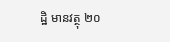ដ្ឋិ មានវត្ថុ ២០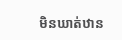មិនឃាត់ឋាន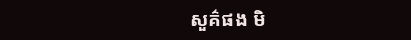សួគ៌ផង មិ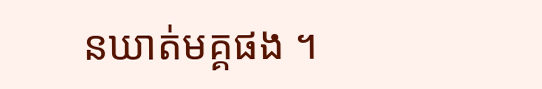នឃាត់មគ្គផង ។